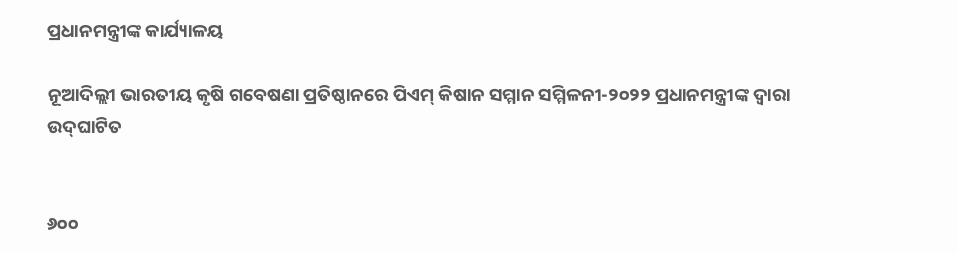ପ୍ରଧାନମନ୍ତ୍ରୀଙ୍କ କାର୍ଯ୍ୟାଳୟ

ନୂଆଦିଲ୍ଲୀ ଭାରତୀୟ କୃଷି ଗବେଷଣା ପ୍ରତିଷ୍ଠାନରେ ପିଏମ୍ କିଷାନ ସମ୍ମାନ ସମ୍ମିଳନୀ-୨୦୨୨ ପ୍ରଧାନମନ୍ତ୍ରୀଙ୍କ ଦ୍ୱାରା ଉଦ୍‌ଘାଟିତ


୬୦୦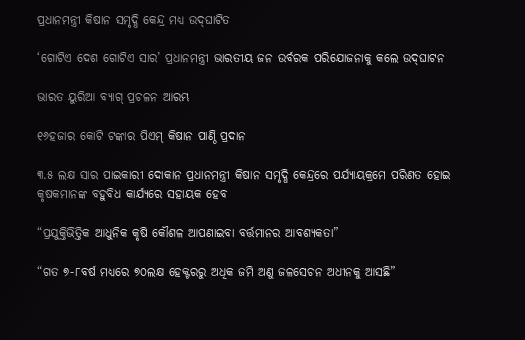ପ୍ରଧାନମନ୍ତ୍ରୀ କିଷାନ ସମୃଦ୍ଧି କେନ୍ଦ୍ର ମଧ୍ୟ ଉଦ୍‌ଘାଟିତ

‘ଗୋଟିଏ ଦେଶ ଗୋଟିଏ ସାର’ ପ୍ରଧାନମନ୍ତ୍ରୀ ଭାରତୀୟ ଜନ ଉର୍ବରକ ପରିଯୋଜନାକୁ କଲେ ଉଦ୍‌ଘାଟନ

ଭାରତ ୟୁରିଆ ବ୍ୟାଗ୍ ପ୍ରଚଳନ ଆରମ୍ଭ

୧୬ହଜାର କୋଟି ଟଙ୍କାର ପିଏମ୍ କିଷାନ ପାଣ୍ଠି ପ୍ରଦାନ

୩.୫ ଲକ୍ଷ ସାର ପାଇକାରୀ ଦୋକାନ ପ୍ରଧାନମନ୍ତ୍ରୀ କିଷାନ ସମୃଦ୍ଧି କେନ୍ଦ୍ରରେ ପର୍ଯ୍ୟାୟକ୍ରମେ ପରିଣତ ହୋଇ କୃଷକମାନଙ୍କ ବହୁବିଧ କାର୍ଯ୍ୟରେ ସହାୟକ ହେବ

“ପ୍ରଯୁକ୍ତିଭିତ୍ତିକ ଆଧୁନିକ କୃଷି କୌଶଳ ଆପଣାଇବା ବର୍ତ୍ତମାନର ଆବଶ୍ୟକତା”

“ଗତ ୭-୮ବର୍ଷ ମଧ୍ୟରେ ୭୦ଲକ୍ଷ ହେକ୍ଟରରୁ ଅଧିକ ଜମି ଅଣୁ ଜଳସେଚନ ଅଧୀନକୁ ଆସଛି”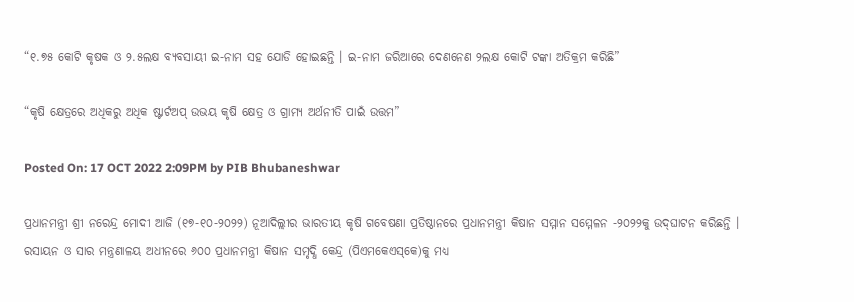“୧.୭୫ କୋଟି କୃଷକ ଓ ୨.୫ଲକ୍ଷ ବ୍ୟବସାୟୀ ଇ-ନାମ ସହ ଯୋଡି ହୋଇଛନ୍ତି । ଇ-ନାମ ଜରିଆରେ ଦେଣନେଣ ୨ଲକ୍ଷ କୋଟି ଟଙ୍କା ଅତିକ୍ରମ କରିଛି”

“କୃଷି କ୍ଷେତ୍ରରେ ଅଧିକରୁ ଅଧିକ ଷ୍ଟାର୍ଟଅପ୍ ଉଭୟ କୃଷି କ୍ଷେତ୍ର ଓ ଗ୍ରାମ୍ୟ ଅର୍ଥନୀତି ପାଇଁ ଉତ୍ତମ”

Posted On: 17 OCT 2022 2:09PM by PIB Bhubaneshwar

ପ୍ରଧାନମନ୍ତ୍ରୀ ଶ୍ରୀ ନରେନ୍ଦ୍ର ମୋଦୀ ଆଜି (୧୭-୧୦-୨୦୨୨) ନୂଆଦିଲ୍ଲୀର ଭାରତୀୟ କୃଷି ଗବେଷଣା ପ୍ରତିଷ୍ଠାନରେ ପ୍ରଧାନମନ୍ତ୍ରୀ କିଷାନ ସମ୍ମାନ ସମ୍ମେଳନ -୨୦୨୨କୁ ଉଦ୍‌ଘାଟନ କରିଛନ୍ତି । ରସାୟନ ଓ ସାର ମନ୍ତ୍ରଣାଳୟ ଅଧୀନରେ ୬୦୦ ପ୍ରଧାନମନ୍ତ୍ରୀ କିଷାନ ସମୃଦ୍ଧି କେନ୍ଦ୍ର (ପିଏମକେଏସ୍‌କେ)କୁ ମଧ୍ୟ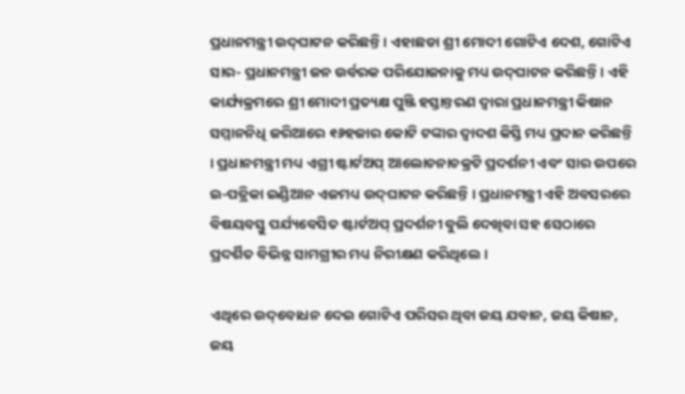ପ୍ରଧାନମନ୍ତ୍ରୀ ଉଦ୍‌ଘାଟନ କରିଛନ୍ତି । ଏହାଛଡା ଶ୍ରୀ ମୋଦୀ ଗୋଟିଏ ଦେଶ, ଗୋଟିଏ ସାର- ପ୍ରଧାନମନ୍ତ୍ରୀ ଜନ ଉର୍ବରକ ପରିଯୋଜନାକୁ ମଧ୍ୟ ଉଦ୍‌ଘାଟନ କରିଛନ୍ତି । ଏହି କାର୍ଯ୍ୟକ୍ରମରେ ଶ୍ରୀ ମୋଦୀ ପ୍ରତ୍ୟକ୍ଷ ପୁଞ୍ଜି ହସ୍ତାନ୍ତରଣ ଦ୍ୱାରା ପ୍ରଧାନମନ୍ତ୍ରୀ କିଷାନ ସମ୍ମାନନିଧି ଜରିଆରେ ୧୬ହଜାର କୋଟି ଟଙ୍କାର ଦ୍ୱାଦଶ କିସ୍ତି ମଧ୍ୟ ପ୍ରଦାନ କରିଛନ୍ତି । ପ୍ରଧାନମନ୍ତ୍ରୀ ମଧ୍ୟ ଏଗ୍ରୀ ଷ୍ଟାର୍ଟଅପ୍ ଆଲୋଚନାଚକ୍ରଟି ପ୍ରଦର୍ଶନୀ ଏବଂ ସାର ଉପରେ ଇ-ପତ୍ରିକା ଇଣ୍ଡିଆନ ଏଜମଧ୍ୟ ଉଦ୍‌ଘାଟନ କରିଛନ୍ତି । ପ୍ରଧାନମନ୍ତ୍ରୀ ଏହି ଅବସରରେ ବିଷୟବସ୍ତୁ ପର୍ଯ୍ୟବେସିତ ଷ୍ଟାର୍ଟଅପ୍ ପ୍ରଦର୍ଶନୀ ବୁଲି ଦେଖିବା ସହ ସେଠାରେ ପ୍ରଦର୍ଶିତ ବିଭିନ୍ନ ସାମଗ୍ରୀର ମଧ୍ୟ ନିରୀକ୍ଷଣ କରିଥିଲେ ।

ଏଥିରେ ଉଦ୍‌ବୋଧନ ଦେଇ ଗୋଟିଏ ପରିସର ଥିବା ଜୟ ଯବାନ, ଜୟ କିଷାନ, ଜୟ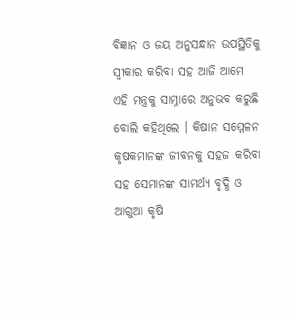ବିଜ୍ଞାନ ଓ ଜୟ ଅନୁସନ୍ଧାନ ଉପସ୍ଥିତିକୁ ସ୍ୱୀକାର କରିବା ସହ ଆଜି ଆମେ ଏହି ମନ୍ତ୍ରକୁ ସାମ୍ନାରେ ଅନୁଭବ କରୁଛି ବୋଲି କହିଥିଲେ । କିଷାନ ସମ୍ମେଳନ କୃଷକମାନଙ୍କ ଜୀବନକୁ ସହଜ କରିବା ସହ ସେମାନଙ୍କ ସାମର୍ଥ୍ୟ ବୃଦ୍ଧି ଓ ଆଗୁଆ କୃଷି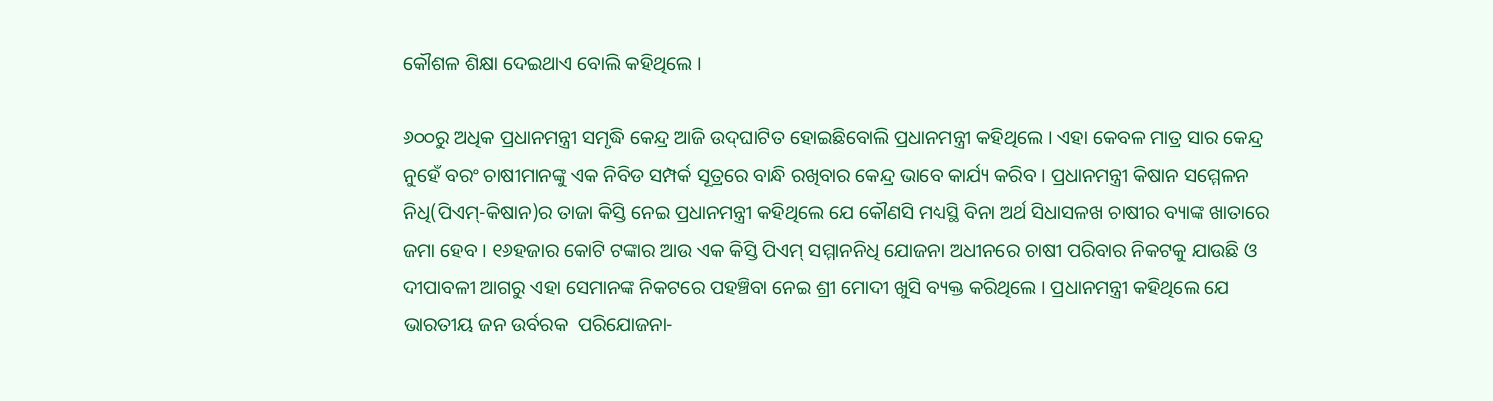କୌଶଳ ଶିକ୍ଷା ଦେଇଥାଏ ବୋଲି କହିଥିଲେ ।

୬୦୦ରୁ ଅଧିକ ପ୍ରଧାନମନ୍ତ୍ରୀ ସମୃଦ୍ଧି କେନ୍ଦ୍ର ଆଜି ଉଦ୍‌ଘାଟିତ ହୋଇଛିବୋଲି ପ୍ରଧାନମନ୍ତ୍ରୀ କହିଥିଲେ । ଏହା କେବଳ ମାତ୍ର ସାର କେନ୍ଦ୍ର ନୁହେଁ ବରଂ ଚାଷୀମାନଙ୍କୁ ଏକ ନିବିଡ ସମ୍ପର୍କ ସୂତ୍ରରେ ବାନ୍ଧି ରଖିବାର କେନ୍ଦ୍ର ଭାବେ କାର୍ଯ୍ୟ କରିବ । ପ୍ରଧାନମନ୍ତ୍ରୀ କିଷାନ ସମ୍ମେଳନ ନିଧି(ପିଏମ୍‌-କିଷାନ)ର ତାଜା କିସ୍ତି ନେଇ ପ୍ରଧାନମନ୍ତ୍ରୀ କହିଥିଲେ ଯେ କୌଣସି ମଧ୍ୟସ୍ଥି ବିନା ଅର୍ଥ ସିଧାସଳଖ ଚାଷୀର ବ୍ୟାଙ୍କ ଖାତାରେ ଜମା ହେବ । ୧୬ହଜାର କୋଟି ଟଙ୍କାର ଆଉ ଏକ କିସ୍ତି ପିଏମ୍ ସମ୍ମାନନିଧି ଯୋଜନା ଅଧୀନରେ ଚାଷୀ ପରିବାର ନିକଟକୁ ଯାଉଛି ଓ ଦୀପାବଳୀ ଆଗରୁ ଏହା ସେମାନଙ୍କ ନିକଟରେ ପହଞ୍ଚିବା ନେଇ ଶ୍ରୀ ମୋଦୀ ଖୁସି ବ୍ୟକ୍ତ କରିଥିଲେ । ପ୍ରଧାନମନ୍ତ୍ରୀ କହିଥିଲେ ଯେ ଭାରତୀୟ ଜନ ଉର୍ବରକ  ପରିଯୋଜନା-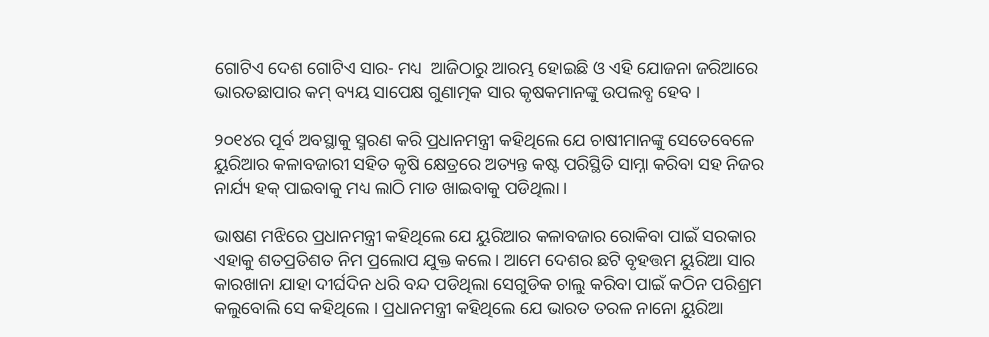ଗୋଟିଏ ଦେଶ ଗୋଟିଏ ସାର- ମଧ୍ୟ  ଆଜିଠାରୁ ଆରମ୍ଭ ହୋଇଛି ଓ ଏହି ଯୋଜନା ଜରିଆରେ ଭାରତଛାପାର କମ୍ ବ୍ୟୟ ସାପେକ୍ଷ ଗୁଣାତ୍ମକ ସାର କୃଷକମାନଙ୍କୁ ଉପଲବ୍ଧ ହେବ ।

୨୦୧୪ର ପୂର୍ବ ଅବସ୍ଥାକୁ ସ୍ମରଣ କରି ପ୍ରଧାନମନ୍ତ୍ରୀ କହିଥିଲେ ଯେ ଚାଷୀମାନଙ୍କୁ ସେତେବେଳେ ୟୁରିଆର କଳାବଜାରୀ ସହିତ କୃଷି କ୍ଷେତ୍ରରେ ଅତ୍ୟନ୍ତ କଷ୍ଟ ପରିସ୍ଥିତି ସାମ୍ନା କରିବା ସହ ନିଜର ନାର୍ଯ୍ୟ ହକ୍ ପାଇବାକୁ ମଧ୍ୟ ଲାଠି ମାଡ ଖାଇବାକୁ ପଡିଥିଲା ।

ଭାଷଣ ମଝିରେ ପ୍ରଧାନମନ୍ତ୍ରୀ କହିଥିଲେ ଯେ ୟୁରିଆର କଳାବଜାର ରୋକିବା ପାଇଁ ସରକାର ଏହାକୁ ଶତପ୍ରତିଶତ ନିମ ପ୍ରଲୋପ ଯୁକ୍ତ କଲେ । ଆମେ ଦେଶର ଛଟି ବୃହତ୍ତମ ୟୁରିଆ ସାର କାରଖାନା ଯାହା ଦୀର୍ଘଦିନ ଧରି ବନ୍ଦ ପଡିଥିଲା ସେଗୁଡିକ ଚାଲୁ କରିବା ପାଇଁ କଠିନ ପରିଶ୍ରମ କଲୁବୋଲି ସେ କହିଥିଲେ । ପ୍ରଧାନମନ୍ତ୍ରୀ କହିଥିଲେ ଯେ ଭାରତ ତରଳ ନାନୋ ୟୁରିଆ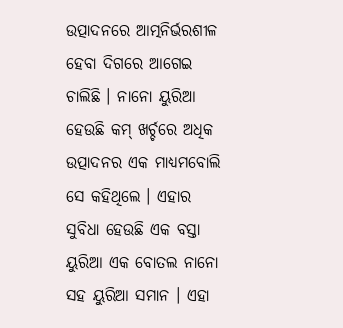ଉତ୍ପାଦନରେ ଆତ୍ମନିର୍ଭରଶୀଳ ହେବା ଦିଗରେ ଆଗେଇ ଚାଲିଛି । ନାନୋ ୟୁରିଆ ହେଉଛି କମ୍ ଖର୍ଚ୍ଚରେ ଅଧିକ ଉତ୍ପାଦନର ଏକ ମାଧ୍ୟମବୋଲି ସେ କହିଥିଲେ । ଏହାର ସୁବିଧା ହେଉଛି ଏକ ବସ୍ତା ୟୁରିଆ ଏକ ବୋତଲ ନାନୋ ସହ ୟୁରିଆ ସମାନ । ଏହା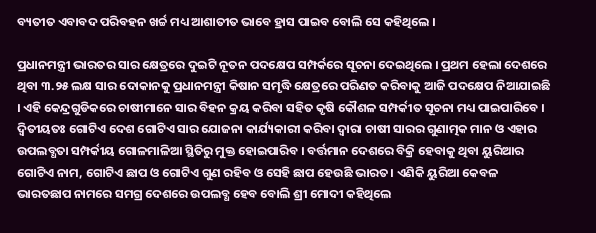ବ୍ୟତୀତ ଏବାବଦ ପରିବହନ ଖର୍ଚ୍ଚ ମଧ୍ୟ ଆଶାତୀତ ଭାବେ ହ୍ରାସ ପାଇବ ବୋଲି ସେ କହିଥିଲେ ।

ପ୍ରଧାନମନ୍ତ୍ରୀ ଭାରତର ସାର କ୍ଷେତ୍ରରେ ଦୁଇଟି ନୂତନ ପଦକ୍ଷେପ ସମ୍ପର୍କରେ ସୂଚନା ଦେଇଥିଲେ । ପ୍ରଥମ ହେଲା ଦେଶରେ ଥିବା ୩.୨୫ ଲକ୍ଷ ସାର ଦୋକାନକୁ ପ୍ରଧାନମନ୍ତ୍ରୀ କିଷାନ ସମୃଦ୍ଧି କ୍ଷେତ୍ରରେ ପରିଣତ କରିବାକୁ ଆଜି ପଦକ୍ଷେପ ନିଆଯାଇଛି । ଏହି କେନ୍ଦ୍ରଗୁଡିକରେ ଚାଷୀମାନେ ସାର ବିହନ କ୍ରୟ କରିବା ସହିତ କୃଷି କୌଶଳ ସମ୍ପର୍କୀତ ସୂଚନା ମଧ୍ୟ ପାଇପାରିବେ । ଦ୍ୱିତୀୟତଃ ଗୋଟିଏ ଦେଶ ଗୋଟିଏ ସାର ଯୋଜନା କାର୍ଯ୍ୟକାରୀ କରିବା ଦ୍ୱାରା ଚାଷୀ ସାରର ଗୁଣାତ୍ମକ ମାନ ଓ ଏହାର ଉପଲବ୍ଧତା ସମ୍ପର୍କୀୟ ଗୋଳମାଳିଆ ସ୍ଥିତିରୁ ମୁକ୍ତ ହୋଇପାରିବ । ବର୍ତ୍ତମାନ ଦେଶରେ ବିକ୍ରି ହେବାକୁ ଥିବା ୟୁରିଆର ଗୋଟିଏ ନାମ, ଗୋଟିଏ ଛାପ ଓ ଗୋଟିଏ ଗୁଣ ରହିବ ଓ ସେହି ଛାପ ହେଉଛି ଭାରତ। ଏଣିକି ୟୁରିଆ କେବଳ ଭାରତଛାପ ନାମରେ ସମଗ୍ର ଦେଶରେ ଉପଲବ୍ଧ ହେବ ବୋଲି ଶ୍ରୀ ମୋଦୀ କହିଥିଲେ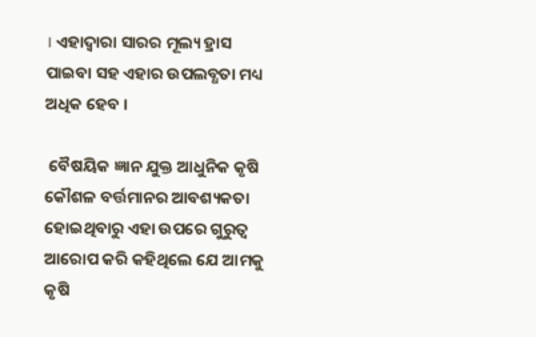। ଏହାଦ୍ୱାରା ସାରର ମୂଲ୍ୟ ହ୍ରାସ ପାଇବା ସହ ଏହାର ଉପଲବ୍ଧତା ମଧ୍ୟ ଅଧିକ ହେବ ।

 ବୈଷୟିକ ଜ୍ଞାନ ଯୁକ୍ତ ଆଧୁନିକ କୃଷି କୌଶଳ ବର୍ତ୍ତମାନର ଆବଶ୍ୟକତା ହୋଇଥିବାରୁ ଏହା ଉପରେ ଗୁରୁତ୍ୱ ଆରୋପ କରି କହିଥିଲେ ଯେ ଆମକୁ କୃଷି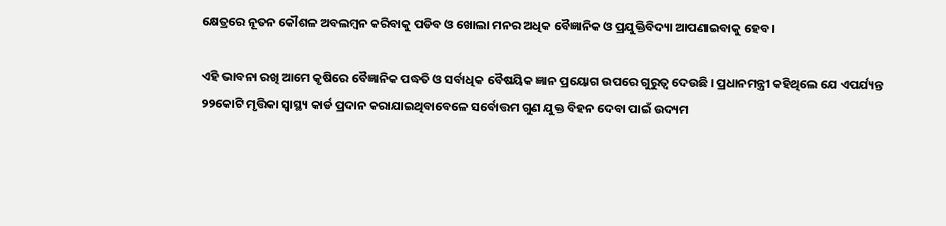କ୍ଷେତ୍ରରେ ନୂତନ କୌଶଳ ଅବଲମ୍ବନ କରିବାକୁ ପଡିବ ଓ ଖୋଲା ମନର ଅଧିକ ବୈଜ୍ଞାନିକ ଓ ପ୍ରଯୁକ୍ତିବିଦ୍ୟା ଆପଣାଇବାକୁ ହେବ ।

ଏହି ଭାବନା ରଖି ଆମେ କୃଷିରେ ବୈଜ୍ଞାନିକ ପଦ୍ଧତି ଓ ସର୍ବାଧିକ ବୈଷୟିକ ଜ୍ଞାନ ପ୍ରୟୋଗ ଉପରେ ଗୁରୁତ୍ୱ ଦେଉଛି । ପ୍ରଧାନମନ୍ତ୍ରୀ କହିଥିଲେ ଯେ ଏପର୍ଯ୍ୟନ୍ତ ୨୨କୋଟି ମୃତ୍ତିକା ସ୍ୱାସ୍ଥ୍ୟ କାର୍ଡ ପ୍ରଦାନ କରାଯାଇଥିବାବେଳେ ସର୍ବୋତ୍ତମ ଗୁଣ ଯୁକ୍ତ ବିହନ ଦେବା ପାଇଁ ଉଦ୍ୟମ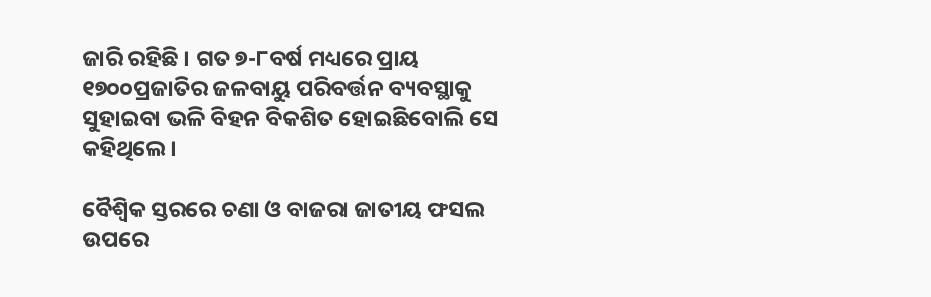ଜାରି ରହିଛି । ଗତ ୭-୮ବର୍ଷ ମଧ୍ୟରେ ପ୍ରାୟ ୧୭୦୦ପ୍ରଜାତିର ଜଳବାୟୁ ପରିବର୍ତ୍ତନ ବ୍ୟବସ୍ଥାକୁ ସୁହାଇବା ଭଳି ବିହନ ବିକଶିତ ହୋଇଛିବୋଲି ସେ କହିଥିଲେ ।

ବୈଶ୍ୱିକ ସ୍ତରରେ ଚଣା ଓ ବାଜରା ଜାତୀୟ ଫସଲ ଉପରେ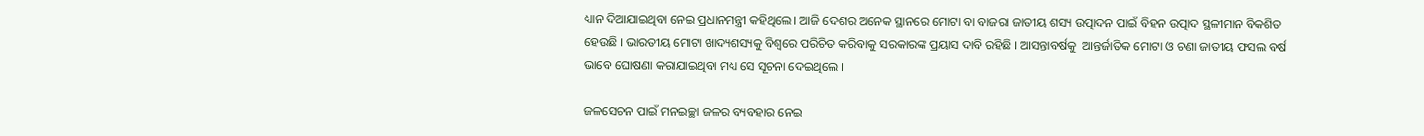ଧ୍ୟାନ ଦିଆଯାଇଥିବା ନେଇ ପ୍ରଧାନମନ୍ତ୍ରୀ କହିଥିଲେ। ଆଜି ଦେଶର ଅନେକ ସ୍ଥାନରେ ମୋଟା ବା ବାଜରା ଜାତୀୟ ଶସ୍ୟ ଉତ୍ପାଦନ ପାଇଁ ବିହନ ଉତ୍ପାଦ ସ୍ଥଳୀମାନ ବିକଶିତ ହେଉଛି । ଭାରତୀୟ ମୋଟା ଖାଦ୍ୟଶସ୍ୟକୁ ବିଶ୍ୱରେ ପରିଚିତ କରିବାକୁ ସରକାରଙ୍କ ପ୍ରୟାସ ଦାବି ରହିଛି । ଆସନ୍ତାବର୍ଷକୁ  ଆନ୍ତର୍ଜାତିକ ମୋଟା ଓ ଚଣା ଜାତୀୟ ଫସଲ ବର୍ଷ ଭାବେ ଘୋଷଣା କରାଯାଇଥିବା ମଧ୍ୟ ସେ ସୂଚନା ଦେଇଥିଲେ ।

ଜଳସେଚନ ପାଇଁ ମନଇଚ୍ଛା ଜଳର ବ୍ୟବହାର ନେଇ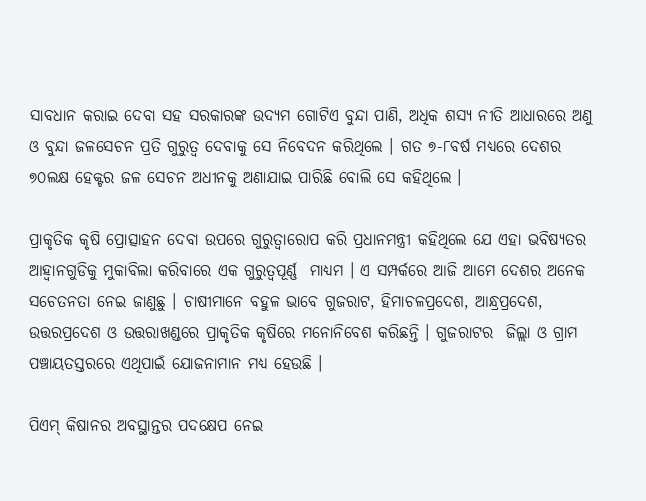ସାବଧାନ କରାଇ ଦେବା ସହ ସରକାରଙ୍କ ଉଦ୍ୟମ ଗୋଟିଏ ବୁନ୍ଦା ପାଣି, ଅଧିକ ଶସ୍ୟ ନୀତି ଆଧାରରେ ଅଣୁ ଓ ବୁନ୍ଦା ଜଳସେଚନ ପ୍ରତି ଗୁରୁତ୍ୱ ଦେବାକୁ ସେ ନିବେଦନ କରିଥିଲେ । ଗତ ୭-୮ବର୍ଷ ମଧ୍ୟରେ ଦେଶର ୭୦ଲକ୍ଷ ହେକ୍ଟର ଜଳ ସେଚନ ଅଧୀନକୁ ଅଣାଯାଇ ପାରିଛି ବୋଲି ସେ କହିଥିଲେ ।

ପ୍ରାକୃତିକ କୃଷି ପ୍ରୋତ୍ସାହନ ଦେବା ଉପରେ ଗୁରୁତ୍ୱାରୋପ କରି ପ୍ରଧାନମନ୍ତ୍ରୀ କହିଥିଲେ ଯେ ଏହା ଭବିଷ୍ୟତର ଆହ୍ୱାନଗୁଡିକୁ ମୁକାବିଲା କରିବାରେ ଏକ ଗୁରୁତ୍ୱପୂର୍ଣ୍ଣ  ମାଧ୍ୟମ । ଏ ସମ୍ପର୍କରେ ଆଜି ଆମେ ଦେଶର ଅନେକ ସଚେତନତା ନେଇ ଜାଣୁଛୁ । ଚାଷୀମାନେ ବହୁଳ ଭାବେ ଗୁଜରାଟ, ହିମାଚଳପ୍ରଦେଶ, ଆନ୍ଧ୍ରପ୍ରଦେଶ, ଉତ୍ତରପ୍ରଦେଶ ଓ ଉତ୍ତରାଖଣ୍ଡରେ ପ୍ରାକୃତିକ କୃଷିରେ ମନୋନିବେଶ କରିଛନ୍ତି । ଗୁଜରାଟର  ଜିଲ୍ଲା ଓ ଗ୍ରାମ ପଞ୍ଚାୟତସ୍ତରରେ ଏଥିପାଇଁ ଯୋଜନାମାନ ମଧ୍ୟ ହେଉଛି ।

ପିଏମ୍ କିଷାନର ଅବସ୍ଥାନ୍ତର ପଦକ୍ଷେପ ନେଇ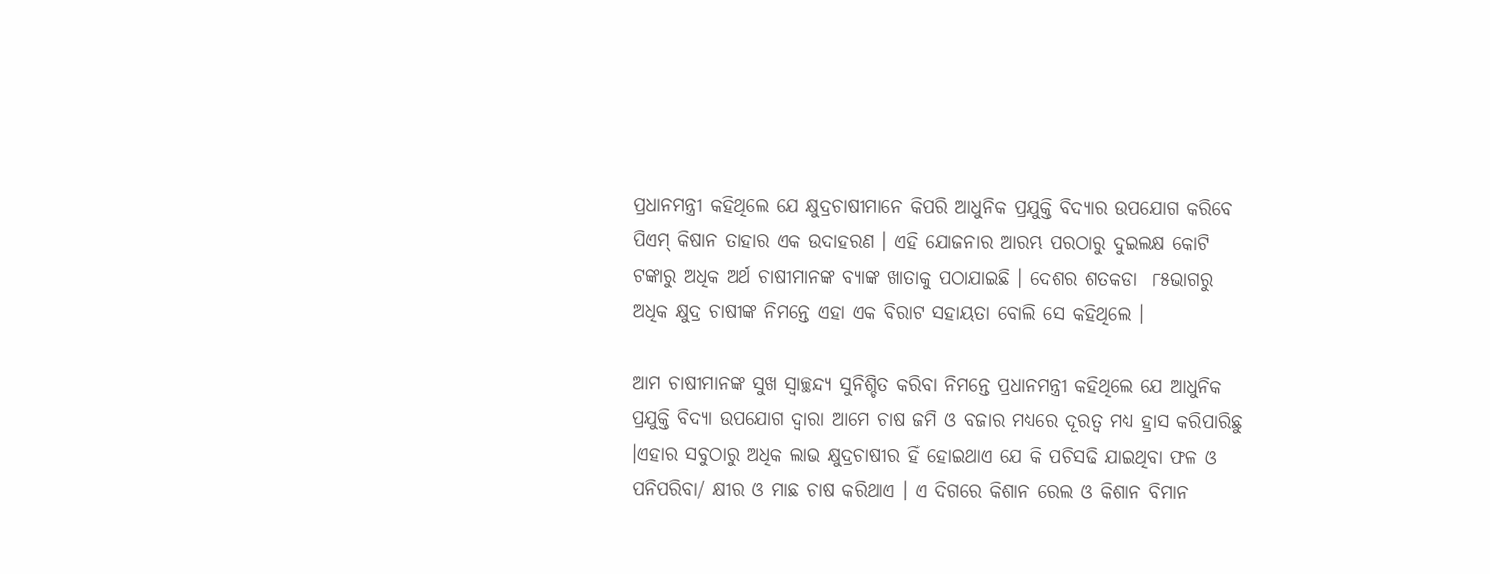ପ୍ରଧାନମନ୍ତ୍ରୀ କହିଥିଲେ ଯେ କ୍ଷୁଦ୍ରଚାଷୀମାନେ କିପରି ଆଧୁନିକ ପ୍ରଯୁକ୍ତି ବିଦ୍ୟାର ଉପଯୋଗ କରିବେ ପିଏମ୍ କିଷାନ ତାହାର ଏକ ଉଦାହରଣ । ଏହି ଯୋଜନାର ଆରମ୍ଭ ପରଠାରୁ ଦୁଇଲକ୍ଷ କୋଟି ଟଙ୍କାରୁ ଅଧିକ ଅର୍ଥ ଚାଷୀମାନଙ୍କ ବ୍ୟାଙ୍କ ଖାତାକୁ ପଠାଯାଇଛି । ଦେଶର ଶତକଡା  ୮୫ଭାଗରୁ ଅଧିକ କ୍ଷୁଦ୍ର ଚାଷୀଙ୍କ ନିମନ୍ତେ ଏହା ଏକ ବିରାଟ ସହାୟତା ବୋଲି ସେ କହିଥିଲେ ।

ଆମ ଚାଷୀମାନଙ୍କ ସୁଖ ସ୍ୱାଚ୍ଛନ୍ଦ୍ୟ ସୁନିଶ୍ଚିତ କରିବା ନିମନ୍ତେ ପ୍ରଧାନମନ୍ତ୍ରୀ କହିଥିଲେ ଯେ ଆଧୁନିକ ପ୍ରଯୁକ୍ତି ବିଦ୍ୟା ଉପଯୋଗ ଦ୍ୱାରା ଆମେ ଚାଷ ଜମି ଓ ବଜାର ମଧ୍ୟରେ ଦୂରତ୍ୱ ମଧ୍ୟ ହ୍ରାସ କରିପାରିଛୁ ।ଏହାର ସବୁଠାରୁ ଅଧିକ ଲାଭ କ୍ଷୁଦ୍ରଚାଷୀର ହିଁ ହୋଇଥାଏ ଯେ କି ପଚିସଢି ଯାଇଥିବା ଫଳ ଓ ପନିପରିବା/ କ୍ଷୀର ଓ ମାଛ ଚାଷ କରିଥାଏ । ଏ ଦିଗରେ କିଶାନ ରେଲ ଓ କିଶାନ ବିମାନ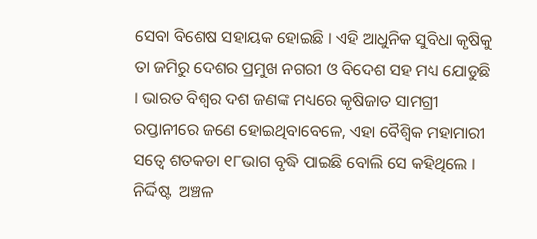ସେବା ବିଶେଷ ସହାୟକ ହୋଇଛି । ଏହି ଆଧୁନିକ ସୁବିଧା କୃଷିକୁ ତା ଜମିରୁ ଦେଶର ପ୍ରମୁଖ ନଗରୀ ଓ ବିଦେଶ ସହ ମଧ୍ୟ ଯୋଡୁଛି । ଭାରତ ବିଶ୍ୱର ଦଶ ଜଣଙ୍କ ମଧ୍ୟରେ କୃଷିଜାତ ସାମଗ୍ରୀ ରପ୍ତାନୀରେ ଜଣେ ହୋଇଥିବାବେଳେ, ଏହା ବୈଶ୍ୱିକ ମହାମାରୀ ସତ୍ୱେ ଶତକଡା ୧୮ଭାଗ ବୃଦ୍ଧି ପାଇଛି ବୋଲି ସେ କହିଥିଲେ । ନିର୍ଦ୍ଦିଷ୍ଟ  ଅଞ୍ଚଳ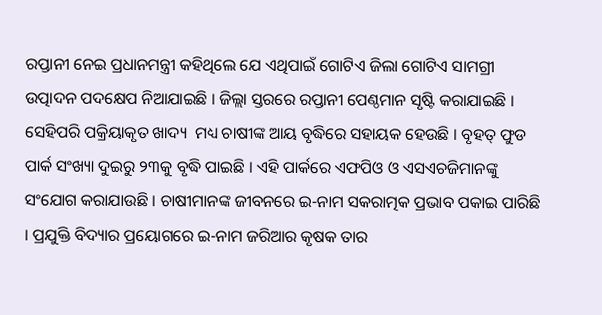ରପ୍ତାନୀ ନେଇ ପ୍ରଧାନମନ୍ତ୍ରୀ କହିଥିଲେ ଯେ ଏଥିପାଇଁ ଗୋଟିଏ ଜିଲା ଗୋଟିଏ ସାମଗ୍ରୀ ଉତ୍ପାଦନ ପଦକ୍ଷେପ ନିଆଯାଇଛି । ଜିଲ୍ଲା ସ୍ତରରେ ରପ୍ତାନୀ ପେଣ୍ଠମାନ ସୃଷ୍ଟି କରାଯାଇଛି । ସେହିପରି ପକ୍ରିୟାକୃତ ଖାଦ୍ୟ  ମଧ୍ୟ ଚାଷୀଙ୍କ ଆୟ ବୃଦ୍ଧିରେ ସହାୟକ ହେଉଛି । ବୃହତ୍ ଫୁଡ ପାର୍କ ସଂଖ୍ୟା ଦୁଇରୁ ୨୩କୁ ବୃଦ୍ଧି ପାଇଛି । ଏହି ପାର୍କରେ ଏଫପିଓ ଓ ଏସଏଚଜିମାନଙ୍କୁ ସଂଯୋଗ କରାଯାଉଛି । ଚାଷୀମାନଙ୍କ ଜୀବନରେ ଇ-ନାମ ସକରାତ୍ମକ ପ୍ରଭାବ ପକାଇ ପାରିଛି । ପ୍ରଯୁକ୍ତି ବିଦ୍ୟାର ପ୍ରୟୋଗରେ ଇ-ନାମ ଜରିଆର କୃଷକ ତାର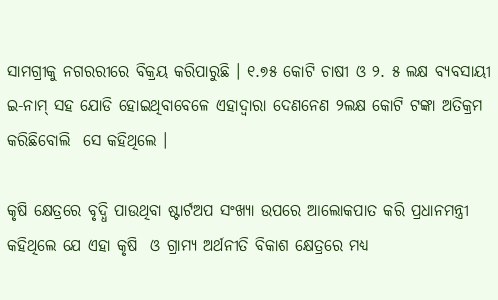ସାମଗ୍ରୀକୁ ନଗରରୀରେ ବିକ୍ରୟ କରିପାରୁଛି । ୧.୭୫ କୋଟି ଚାଷୀ ଓ ୨. ୫ ଲକ୍ଷ ବ୍ୟବସାୟୀ ଇ-ନାମ୍ ସହ ଯୋଡି ହୋଇଥିବାବେଳେ ଏହାଦ୍ୱାରା ଦେଣନେଣ ୨ଲକ୍ଷ କୋଟି ଟଙ୍କା ଅତିକ୍ରମ କରିଛିବୋଲି  ସେ କହିଥିଲେ ।

କୃଷି କ୍ଷେତ୍ରରେ ବୃଦ୍ଧି ପାଉଥିବା ଷ୍ଟାର୍ଟଅପ ସଂଖ୍ୟା ଉପରେ ଆଲୋକପାତ କରି ପ୍ରଧାନମନ୍ତ୍ରୀ କହିଥିଲେ ଯେ ଏହା କୃଷି  ଓ ଗ୍ରାମ୍ୟ ଅର୍ଥନୀତି ବିକାଶ କ୍ଷେତ୍ରରେ ମଧ୍ୟ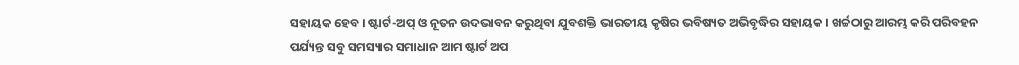ସହାୟକ ହେବ । ଷ୍ଟାର୍ଟ-ଅପ୍ ଓ ନୂତନ ଉଦଭାବନ କରୁଥିବା ଯୁବଶକ୍ତି ଭାରତୀୟ କୃଷିର ଭବିଷ୍ୟତ ଅଭିବୃଦ୍ଧିର ସହାୟକ । ଖର୍ଚ୍ଚଠାରୁ ଆରମ୍ଭ କରି ପରିବହନ ପର୍ଯ୍ୟନ୍ତ ସବୁ ସମସ୍ୟାର ସମାଧାନ ଆମ ଷ୍ଟାର୍ଟ ଅପ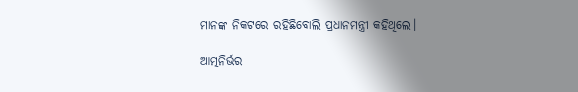ମାନଙ୍କ ନିକଟରେ ରହିଛିବୋଲି ପ୍ରଧାନମନ୍ତ୍ରୀ କହିଥିଲେ।

ଆତ୍ମନିର୍ଭର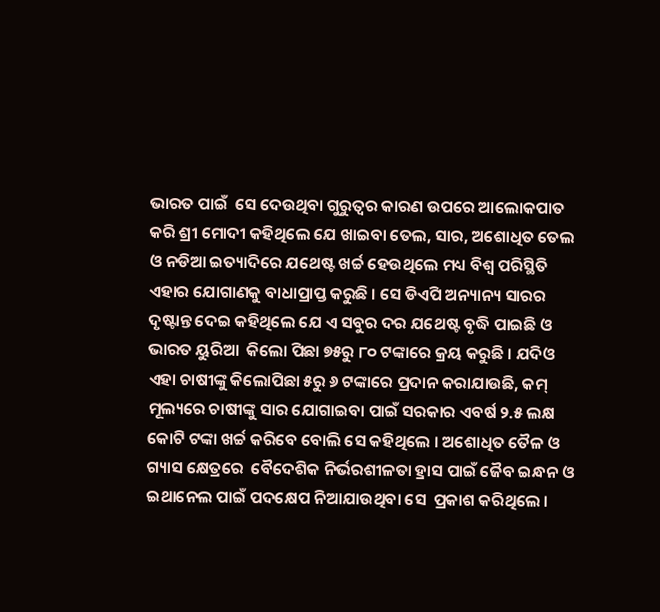ଭାରତ ପାଇଁ  ସେ ଦେଉଥିବା ଗୁରୁତ୍ୱର କାରଣ ଉପରେ ଆଲୋକପାତ କରି ଶ୍ରୀ ମୋଦୀ କହିଥିଲେ ଯେ ଖାଇବା ତେଲ, ସାର, ଅଶୋଧିତ ତେଲ ଓ ନଡିଆ ଇତ୍ୟାଦିରେ ଯଥେଷ୍ଟ ଖର୍ଚ୍ଚ ହେଉଥିଲେ ମଧ୍ୟ ବିଶ୍ୱ ପରିସ୍ଥିତି ଏହାର ଯୋଗାଣକୁ ବାଧାପ୍ରାପ୍ତ କରୁଛି । ସେ ଡିଏପି ଅନ୍ୟାନ୍ୟ ସାରର ଦୃଷ୍ଟାନ୍ତ ଦେଇ କହିଥିଲେ ଯେ ଏ ସବୁର ଦର ଯଥେଷ୍ଟ ବୃଦ୍ଧି ପାଇଛି ଓ ଭାରତ ୟୁରିଆ  କିଲୋ ପିଛା ୭୫ରୁ ୮୦ ଟଙ୍କାରେ କ୍ରୟ କରୁଛି । ଯଦିଓ ଏହା ଚାଷୀଙ୍କୁ କିଲୋପିଛା ୫ରୁ ୬ ଟଙ୍କାରେ ପ୍ରଦାନ କରାଯାଉଛି, କମ୍ ମୂଲ୍ୟରେ ଚାଷୀଙ୍କୁ ସାର ଯୋଗାଇବା ପାଇଁ ସରକାର ଏବର୍ଷ ୨.୫ ଲକ୍ଷ କୋଟି ଟଙ୍କା ଖର୍ଚ୍ଚ କରିବେ ବୋଲି ସେ କହିଥିଲେ । ଅଶୋଧିତ ତୈଳ ଓ ଗ୍ୟାସ କ୍ଷେତ୍ରରେ  ବୈଦେଶିକ ନିର୍ଭରଶୀଳତା ହ୍ରାସ ପାଇଁ ଜୈବ ଇନ୍ଧନ ଓ ଇଥାନେଲ ପାଇଁ ପଦକ୍ଷେପ ନିଆଯାଉଥିବା ସେ  ପ୍ରକାଶ କରିଥିଲେ ।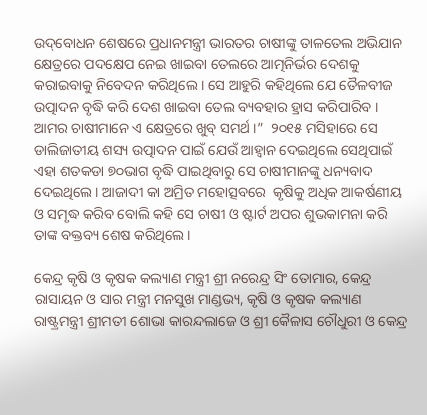ଉଦ୍‌ବୋଧନ ଶେଷରେ ପ୍ରଧାନମନ୍ତ୍ରୀ ଭାରତର ଚାଷୀଙ୍କୁ ତାଳତେଲ ଅଭିଯାନ କ୍ଷେତ୍ରରେ ପଦକ୍ଷେପ ନେଇ ଖାଇବା ତେଲରେ ଆତ୍ମନିର୍ଭର ଦେଶକୁ କରାଇବାକୁ ନିବେଦନ କରିଥିଲେ । ସେ ଆହୁରି କହିଥିଲେ ଯେ ତୈଳବୀଜ ଉତ୍ପାଦନ ବୃଦ୍ଧି କରି ଦେଶ ଖାଇବା ତେଲ ବ୍ୟବହାର ହ୍ରାସ କରିପାରିବ । ଆମର ଚାଷୀମାନେ ଏ କ୍ଷେତ୍ରରେ ଖୁବ୍ ସମର୍ଥ ।”  ୨୦୧୫ ମସିହାରେ ସେ ଡାଲିଜାତୀୟ ଶସ୍ୟ ଉତ୍ପାଦନ ପାଇଁ ଯେଉଁ ଆହ୍ୱାନ ଦେଇଥିଲେ ସେଥିପାଇଁ ଏହା ଶତକଡା ୭୦ଭାଗ ବୃଦ୍ଧି ପାଇଥିବାରୁ ସେ ଚାଷୀମାନଙ୍କୁ ଧନ୍ୟବାଦ ଦେଇଥିଲେ। ଆଜାଦୀ କା ଅମ୍ରିତ ମହୋତ୍ସବରେ  କୃଷିକୁ ଅଧିକ ଆକର୍ଷଣୀୟ ଓ ସମୃଦ୍ଧ କରିବ ବୋଲି କହି ସେ ଚାଷୀ ଓ ଷ୍ଟାର୍ଟ ଅପର ଶୁଭକାମନା କରି ତାଙ୍କ ବକ୍ତବ୍ୟ ଶେଷ କରିଥିଲେ ।

କେନ୍ଦ୍ର କୃଷି ଓ କୃଷକ କଲ୍ୟାଣ ମନ୍ତ୍ରୀ ଶ୍ରୀ ନରେନ୍ଦ୍ର ସିଂ ତୋମାର, କେନ୍ଦ୍ର ରାସାୟନ ଓ ସାର ମନ୍ତ୍ରୀ ମନସୁଖ ମାଣ୍ଡଭ୍ୟ, କୃଷି ଓ କୃଷକ କଲ୍ୟାଣ ରାଷ୍ଟ୍ରମନ୍ତ୍ରୀ ଶ୍ରୀମତୀ ଶୋଭା କାରନ୍ଦଲାଜେ ଓ ଶ୍ରୀ କୈଳାସ ଚୌଧୁରୀ ଓ କେନ୍ଦ୍ର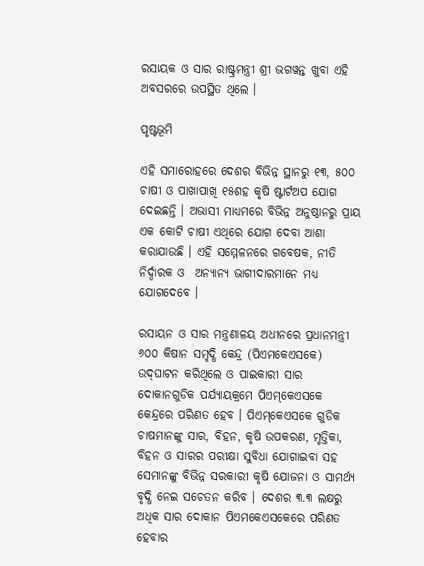ରସାୟକ ଓ ସାର ରାଷ୍ଟ୍ରମନ୍ତ୍ରୀ ଶ୍ରୀ ଭଗୱନ୍ତ ଖୁବା ଏହି ଅବସରରେ ଉପସ୍ଥିତ ଥିଲେ ।

ପୃଷ୍ଟଭୂମି

ଏହି ସମାରୋହରେ ଦେଶର ବିଭିନ୍ନ ସ୍ଥାନରୁ ୧୩, ୫୦୦ ଚାଷୀ ଓ ପାଖାପାଖି ୧୫ଶହ କୃଷି ଷ୍ଟାର୍ଟଅପ ଯୋଗ ଦେଇଛନ୍ତି । ଅଭାସୀ ମାଧ୍ୟମରେ ବିଭିନ୍ନ ଅନୁଷ୍ଠାନରୁ ପ୍ରାୟ ଏକ କୋଟି ଚାଷୀ ଏଥିରେ ଯୋଗ ଦେବା ଆଶା କରାଯାଉଛି । ଏହି ସମ୍ମେଳନରେ ଗବେଷକ, ନୀତି ନିର୍ଦ୍ଦାରକ ଓ  ଅନ୍ୟାନ୍ୟ ଭାଗୀଦାରମାନେ ମଧ୍ୟ ଯୋଗଦେବେ ।

ରସାୟନ ଓ ସାର ମନ୍ତ୍ରଣାଳୟ ଅଧୀନରେ ପ୍ରଧାନମନ୍ତ୍ରୀ ୬୦୦ କିଷାନ ସମୃଦ୍ଧି କେନ୍ଦ୍ର (ପିଏମକେଏସକେ)  ଉଦ୍‌ଘାଟନ କରିଥିଲେ ଓ ପାଇକାରୀ ସାର ଦୋକାନଗୁଡିକ ପର୍ଯ୍ୟାୟକ୍ରମେ ପିଏମ୍‌କେଏସକେ କେନ୍ଦ୍ରରେ ପରିଣତ ହେବ । ପିଏମ୍‌କେଏସକେ ଗୁଡିକ ଚାଷମାନଙ୍କୁ ସାର, ବିହନ, କୃଷି ଉପକରଣ, ମୃତ୍ତିକା, ବିହନ ଓ ସାରର ପରୀକ୍ଷା ସୁବିଧା ଯୋଗାଇବା ସହ ସେମାନଙ୍କୁ ବିଭିନ୍ନ ସରକାରୀ କୃଷି ଯୋଜନା ଓ ସାମର୍ଥ୍ୟ ବୃଦ୍ଧି ନେଇ ସଚେତନ କରିବ । ଦେଶର ୩.୩ ଲକ୍ଷରୁ ଅଧିକ ସାର ଦୋକାନ ପିଏମକେଏସକେରେ ପରିଣତ ହେବାର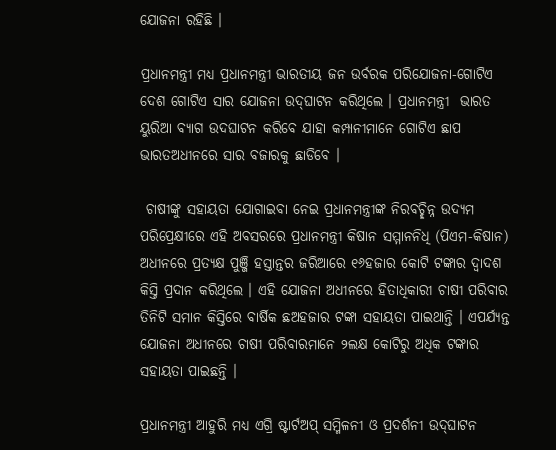ଯୋଜନା ରହିଛି ।

ପ୍ରଧାନମନ୍ତ୍ରୀ ମଧ୍ୟ ପ୍ରଧାନମନ୍ତ୍ରୀ ଭାରତୀୟ ଜନ ଉର୍ବରକ ପରିଯୋଜନା-ଗୋଟିଏ ଦେଶ ଗୋଟିଏ ସାର ଯୋଜନା ଉଦ୍‌ଘାଟନ କରିଥିଲେ । ପ୍ରଧାନମନ୍ତ୍ରୀ  ଭାରତ ୟୁରିଆ ବ୍ୟାଗ ଉଦଘାଟନ କରିବେ ଯାହା କମ୍ପାନୀମାନେ ଗୋଟିଏ ଛାପ ଭାରତଅଧୀନରେ ସାର ବଜାରକୁ ଛାଡିବେ ।

 ଚାଷୀଙ୍କୁ ସହାୟତା ଯୋଗାଇବା ନେଇ ପ୍ରଧାନମନ୍ତ୍ରୀଙ୍କ ନିରବଚ୍ଛିନ୍ନ ଉଦ୍ୟମ ପରିପ୍ରେକ୍ଷୀରେ ଏହି ଅବସରରେ ପ୍ରଧାନମନ୍ତ୍ରୀ କିଷାନ ସମ୍ମାନନିଧି (ପିଏମ-କିଷାନ) ଅଧୀନରେ ପ୍ରତ୍ୟକ୍ଷ ପୁଞ୍ଜି ହସ୍ତାନ୍ତର ଜରିଆରେ ୧୬ହଜାର କୋଟି ଟଙ୍କାର ଦ୍ୱାଦଶ କିସ୍ତି ପ୍ରଦାନ କରିଥିଲେ । ଏହି ଯୋଜନା ଅଧୀନରେ ହିତାଧିକାରୀ ଚାଷୀ ପରିବାର ତିନିଟି ସମାନ କିସ୍ତିରେ ବାର୍ଷିକ ଛଅହଜାର ଟଙ୍କା ସହାୟତା ପାଇଥାନ୍ତି । ଏପର୍ଯ୍ୟନ୍ତ ଯୋଜନା ଅଧୀନରେ ଚାଷୀ ପରିବାରମାନେ ୨ଲକ୍ଷ କୋଟିରୁ ଅଧିକ ଟଙ୍କାର ସହାୟତା ପାଇଛନ୍ତି ।

ପ୍ରଧାନମନ୍ତ୍ରୀ ଆହୁରି ମଧ୍ୟ ଏଗ୍ରି ଷ୍ଟାର୍ଟଅପ୍ ସମ୍ମିଳନୀ ଓ ପ୍ରଦର୍ଶନୀ ଉଦ୍‌ଘାଟନ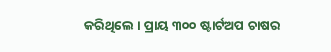କରିଥିଲେ । ପ୍ରାୟ ୩୦୦ ଷ୍ଟାର୍ଟଅପ ଚାଷର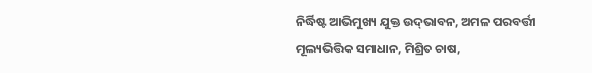ନିର୍ଦ୍ଧିଷ୍ଟ ଆଭିମୁଖ୍ୟ ଯୁକ୍ତ ଉଦ୍‌ଭାବନ, ଅମଳ ପରବର୍ତ୍ତୀ  ମୂଲ୍ୟଭିତ୍ତିକ ସମାଧାନ, ମିଶ୍ରିତ ଚାଷ,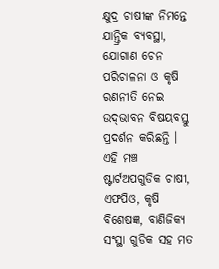କ୍ଷୁଦ୍ର ଚାଷୀଙ୍କ ନିମନ୍ତେ ଯାନ୍ତ୍ରିକ ବ୍ୟବସ୍ଥା, ଯୋଗାଣ ଚେନ ପରିଚାଳନା ଓ କୃଷି ରଣନୀତି ନେଇ ଉଦ୍‌ଭାବନ ବିଷୟବସ୍ତୁ  ପ୍ରଦର୍ଶନ କରିଛନ୍ତି । ଏହି ମଞ୍ଚ ଷ୍ଟାର୍ଟଅପଗୁଡିକ ଚାଷୀ, ଏଫପିଓ, କୃଷି ବିଶେଷଜ୍ଞ, ବାଣିଜିକ୍ୟ ସଂସ୍ଥା ଗୁଡିକ ସହ ମତ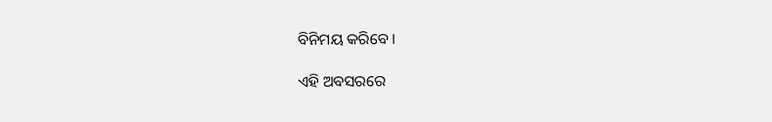ବିନିମୟ କରିବେ ।

ଏହି ଅବସରରେ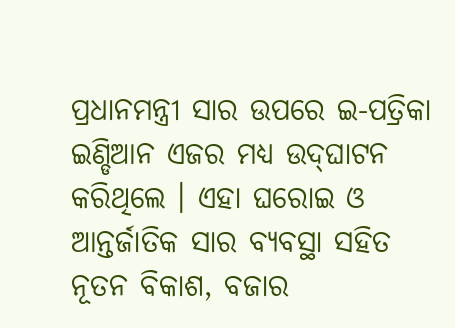ପ୍ରଧାନମନ୍ତ୍ରୀ ସାର ଉପରେ ଇ-ପତ୍ରିକା ଇଣ୍ଡିଆନ ଏଜର ମଧ୍ୟ ଉଦ୍‌ଘାଟନ କରିଥିଲେ । ଏହା ଘରୋଇ ଓ ଆନ୍ତର୍ଜାତିକ ସାର ବ୍ୟବସ୍ଥା ସହିତ ନୂତନ ବିକାଶ, ବଜାର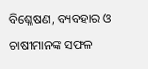ବିଶ୍ଳେଷଣ, ବ୍ୟବହାର ଓ ଚାଷୀମାନଙ୍କ ସଫଳ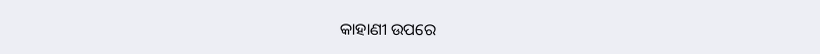କାହାଣୀ ଉପରେ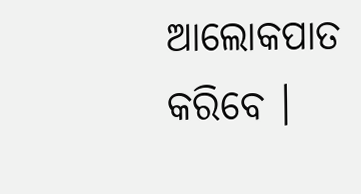ଆଲୋକପାତ କରିବେ ।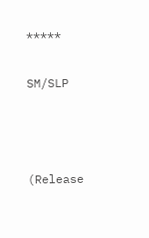*****

SM/SLP



(Release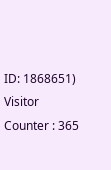ID: 1868651) Visitor Counter : 365